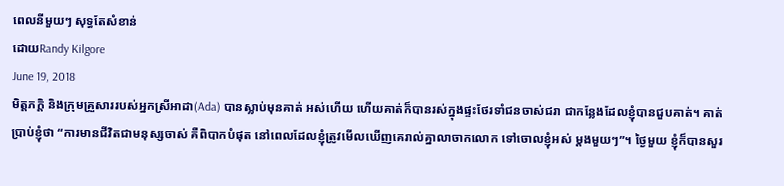ពេលនីមួយៗ សុទ្ធតែសំខាន់
ដោយRandy Kilgore
June 19, 2018
មិត្តភក្តិ និងក្រុមគ្រួសាររបស់អ្នកស្រីអាដា(Ada) បានស្លាប់មុនគាត់ អស់ហើយ ហើយគាត់ក៏បានរស់ក្នុងផ្ទះថែរទាំជនចាស់ជរា ជាកន្លែងដែលខ្ញុំបានជួបគាត់។ គាត់ប្រាប់ខ្ញុំថា “ការមានជីវិតជាមនុស្សចាស់ គឺពិបាកបំផុត នៅពេលដែលខ្ញុំត្រូវមើលឃើញគេរាល់គ្នាលាចាកលោក ទៅចោលខ្ញុំអស់ ម្តងមួយៗ”។ ថ្ងៃមួយ ខ្ញុំក៏បានសួរ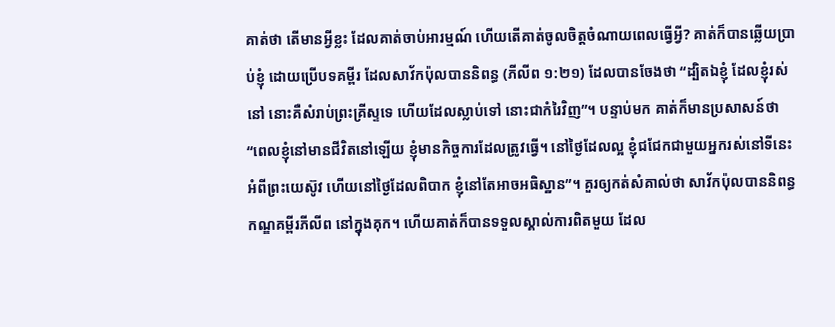គាត់ថា តើមានអ្វីខ្លះ ដែលគាត់ចាប់អារម្មណ៍ ហើយតើគាត់ចូលចិត្តចំណាយពេលធ្វើអ្វី? គាត់ក៏បានឆ្លើយប្រាប់ខ្ញុំ ដោយប្រើបទគម្ពីរ ដែលសាវ័កប៉ុលបាននិពន្ធ (ភីលីព ១:២១) ដែលបានចែងថា “ដ្បិតឯខ្ញុំ ដែលខ្ញុំរស់នៅ នោះគឺសំរាប់ព្រះគ្រីស្ទទេ ហើយដែលស្លាប់ទៅ នោះជាកំរៃវិញ”។ បន្ទាប់មក គាត់ក៏មានប្រសាសន៍ថា “ពេលខ្ញុំនៅមានជីវិតនៅឡើយ ខ្ញុំមានកិច្ចការដែលត្រូវធ្វើ។ នៅថ្ងៃដែលល្អ ខ្ញុំជជែកជាមួយអ្នករស់នៅទីនេះ អំពីព្រះយេស៊ូវ ហើយនៅថ្ងៃដែលពិបាក ខ្ញុំនៅតែអាចអធិស្ឋាន”។ គួរឲ្យកត់សំគាល់ថា សាវ័កប៉ុលបាននិពន្ធកណ្ឌគម្ពីរភីលីព នៅក្នុងគុក។ ហើយគាត់ក៏បានទទួលស្គាល់ការពិតមួយ ដែល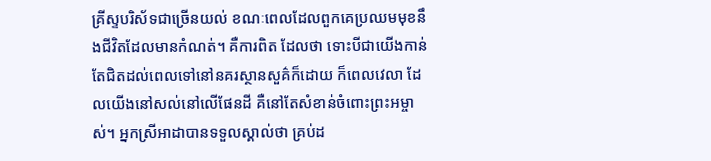គ្រីស្ទបរិស័ទជាច្រើនយល់ ខណៈពេលដែលពួកគេប្រឈមមុខនឹងជីវិតដែលមានកំណត់។ គឺការពិត ដែលថា ទោះបីជាយើងកាន់តែជិតដល់ពេលទៅនៅនគរស្ថានសួគ៌ក៏ដោយ ក៏ពេលវេលា ដែលយើងនៅសល់នៅលើផែនដី គឺនៅតែសំខាន់ចំពោះព្រះអម្ចាស់។ អ្នកស្រីអាដាបានទទួលស្គាល់ថា គ្រប់ដ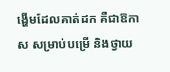ង្ហើមដែលគាត់ដក គឺជាឱកាស សម្រាប់បម្រើ និងថ្វាយ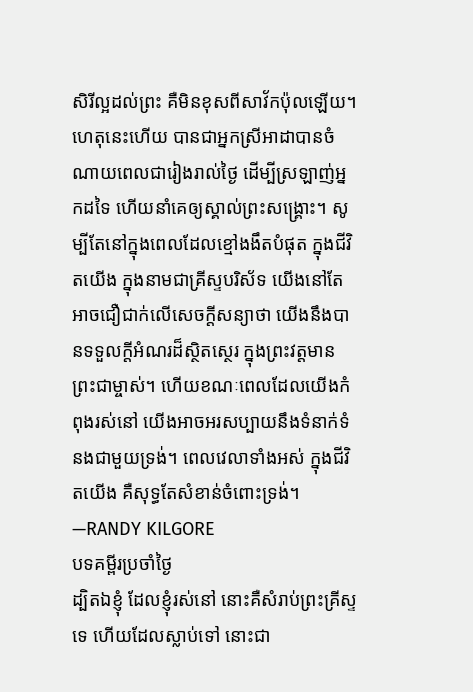សិរីល្អដល់ព្រះ គឺមិនខុសពីសាវ័កប៉ុលឡើយ។ ហេតុនេះហើយ បានជាអ្នកស្រីអាដាបានចំណាយពេលជារៀងរាល់ថ្ងៃ ដើម្បីស្រឡាញ់អ្នកដទៃ ហើយនាំគេឲ្យស្គាល់ព្រះសង្រ្គោះ។ សូម្បីតែនៅក្នុងពេលដែលខ្មៅងងឹតបំផុត ក្នុងជីវិតយើង ក្នុងនាមជាគ្រីស្ទបរិស័ទ យើងនៅតែអាចជឿជាក់លើសេចក្តីសន្យាថា យើងនឹងបានទទួលក្តីអំណរដ៏ស្ថិតស្ថេរ ក្នុងព្រះវត្តមានព្រះជាម្ចាស់។ ហើយខណៈពេលដែលយើងកំពុងរស់នៅ យើងអាចអរសប្បាយនឹងទំនាក់ទំនងជាមួយទ្រង់។ ពេលវេលាទាំងអស់ ក្នុងជីវិតយើង គឺសុទ្ធតែសំខាន់ចំពោះទ្រង់។ —RANDY KILGORE
បទគម្ពីរប្រចាំថ្ងៃ
ដ្បិតឯខ្ញុំ ដែលខ្ញុំរស់នៅ នោះគឺសំរាប់ព្រះគ្រីស្ទទេ ហើយដែលស្លាប់ទៅ នោះជា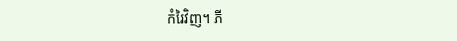កំរៃវិញ។ ភី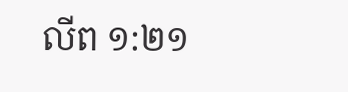លីព ១:២១